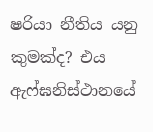ෂරියා නීතිය යනු කුමක්ද? එය ඇෆ්ඝනිස්ථානයේ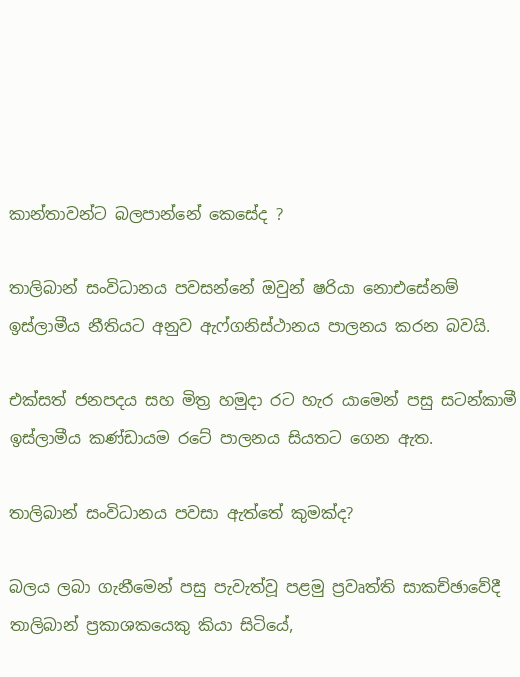කාන්තාවන්ට බලපාන්නේ කෙසේද ?

තාලිබාන් සංවිධානය පවසන්නේ ඔවුන් ෂරියා නොඑසේනම් ඉස්ලාමීය නීතියට අනුව ඇෆ්ගනිස්ථානය පාලනය කරන බවයි.

එක්සත් ජනපදය සහ මිත්‍ර හමුදා රට හැර යාමෙන් පසු සටන්කාමී ඉස්ලාමීය කණ්ඩායම රටේ පාලනය සියතට ගෙන ඇත.

තාලිබාන් සංවිධානය පවසා ඇත්තේ කුමක්ද?

බලය ලබා ගැනීමෙන් පසු පැවැත්වූ පළමු ප්‍රවෘත්ති සාකච්ඡාවේදී තාලිබාන් ප්‍රකාශකයෙකු කියා සිටියේ,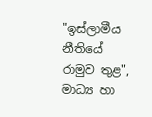"ඉස්ලාමීය නීතියේ රාමුව තුළ", මාධ්‍ය හා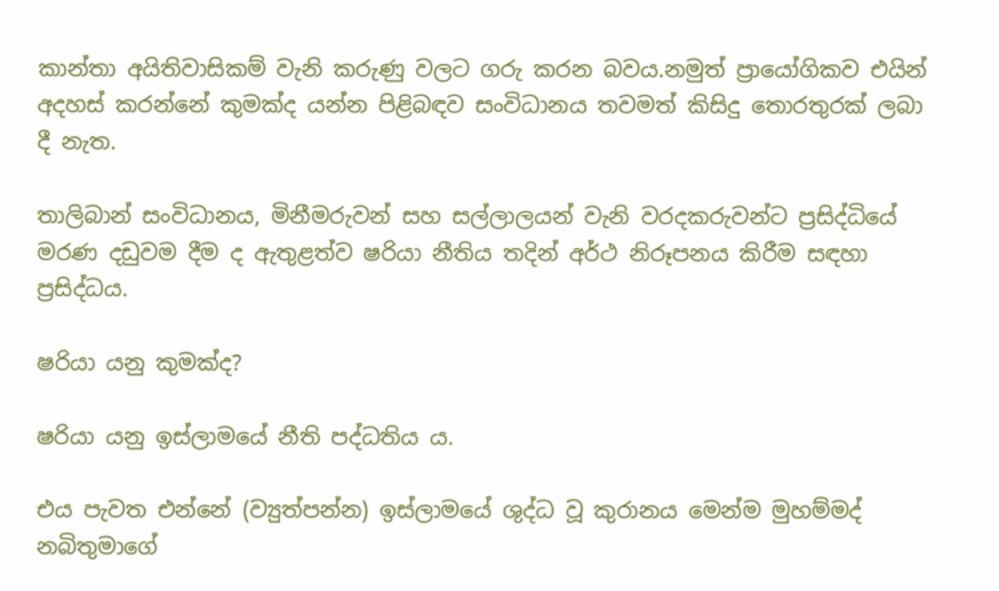කාන්තා අයිතිවාසිකම් වැනි කරුණු වලට ගරු කරන බවය.නමුත් ප්‍රායෝගිකව එයින් අදහස් කරන්නේ කුමක්ද යන්න පිළිබඳව සංවිධානය තවමත් කිසිදු තොරතුරක් ලබා දී නැත.

තාලිබාන් සංවිධානය, මිනීමරුවන් සහ සල්ලාලයන් වැනි වරදකරුවන්ට ප්‍රසිද්ධියේ මරණ දඩුවම දීම ද ඇතුළත්ව ෂරියා නීතිය තදින් අර්ථ නිරූපනය කිරීම සඳහා ප්‍රසිද්ධය.

ෂරියා යනු කුමක්ද?

ෂරියා යනු ඉස්ලාමයේ නීති පද්ධතිය ය.

එය පැවත එන්නේ (ව්‍යුත්පන්න) ඉස්ලාමයේ ශුද්ධ වූ කුරානය මෙන්ම මුහම්මද් නබිතුමාගේ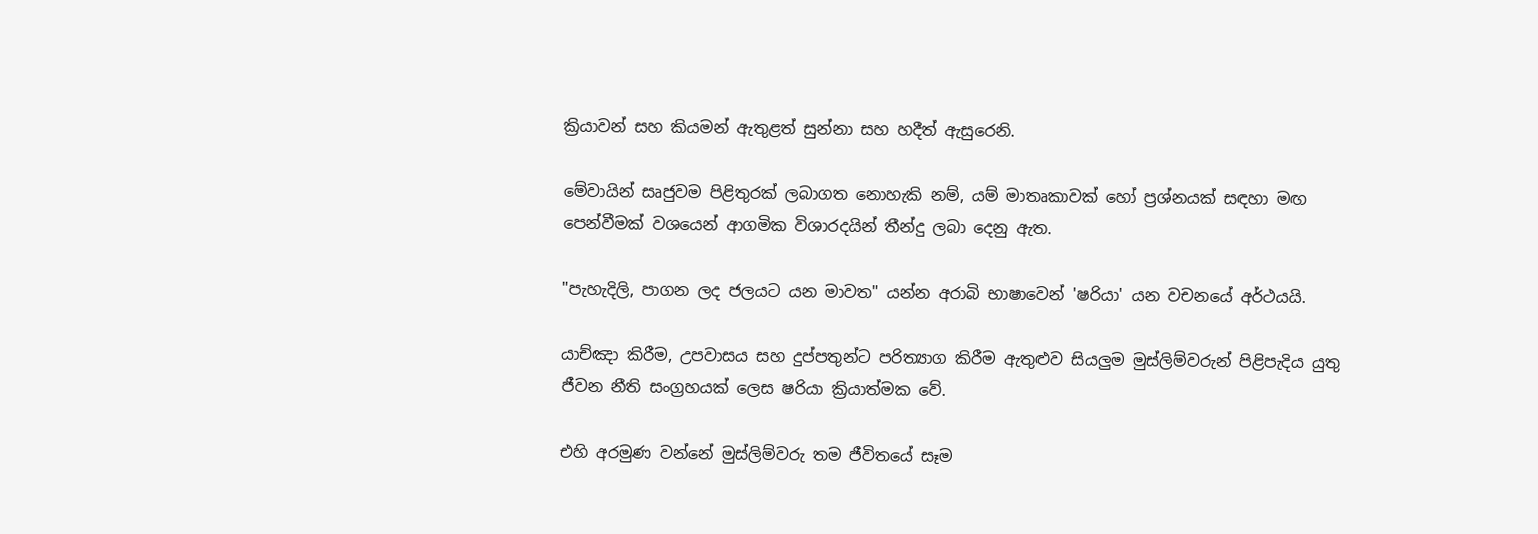ක්‍රියාවන් සහ කියමන් ඇතුළත් සුන්නා සහ හදීත් ඇසුරෙනි.

මේවායින් සෘජුවම පිළිතුරක් ලබාගත නොහැකි නම්, යම් මාතෘකාවක් හෝ ප්‍රශ්නයක් සඳහා මඟ පෙන්වීමක් වශයෙන් ආගමික විශාරදයින් තීන්දු ලබා දෙනු ඇත.

"පැහැදිලි, පාගන ලද ජලයට යන මාවත" යන්න අරාබි භාෂාවෙන් 'ෂරියා' යන වචනයේ අර්ථයයි.

යාච්ඤා කිරීම, උපවාසය සහ දුප්පතුන්ට පරිත්‍යාග කිරීම ඇතුළුව සියලුම මුස්ලිම්වරුන් පිළිපැදිය යුතු ජීවන නීති සංග්‍රහයක් ලෙස ෂරියා ක්‍රියාත්මක වේ.

එහි අරමුණ වන්නේ මුස්ලිම්වරු තම ජීවිතයේ සෑම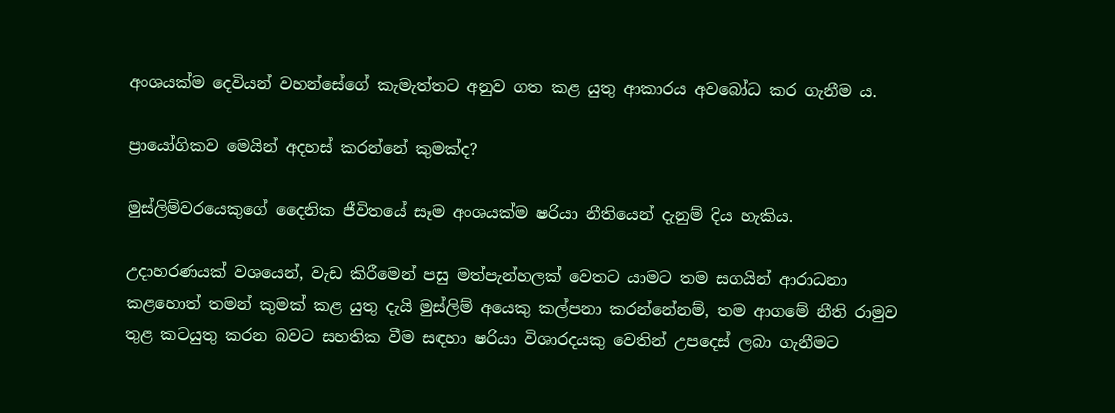අංශයක්ම දෙවියන් වහන්සේගේ කැමැත්තට අනුව ගත කළ යුතු ආකාරය අවබෝධ කර ගැනීම ය.

ප්‍රායෝගිකව මෙයින් අදහස් කරන්නේ කුමක්ද?

මුස්ලිම්වරයෙකුගේ දෛනික ජීවිතයේ සෑම අංශයක්ම ෂරියා නීතියෙන් දැනුම් දිය හැකිය.

උදාහරණයක් වශයෙන්, වැඩ කිරීමෙන් පසු මත්පැන්හලක් වෙතට යාමට තම සගයින් ආරාධනා කළහොත් තමන් කුමක් කළ යුතු දැයි මුස්ලිම් අයෙකු කල්පනා කරන්නේනම්, තම ආගමේ නීති රාමුව තුළ කටයුතු කරන බවට සහතික වීම සඳහා ෂරියා විශාරදයකු වෙතින් උපදෙස් ලබා ගැනීමට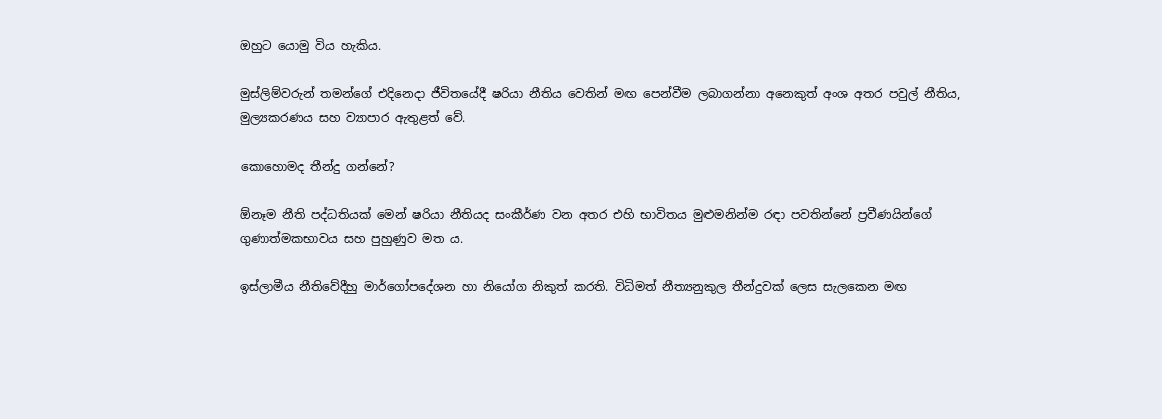ඔහුට යොමු විය හැකිය.

මුස්ලිම්වරුන් තමන්ගේ එදිනෙදා ජීවිතයේදී ෂරියා නීතිය වෙතින් මඟ පෙන්වීම ලබාගන්නා අනෙකුත් අංශ අතර පවුල් නීතිය, මුල්‍යකරණය සහ ව්‍යාපාර ඇතුළත් වේ.

කොහොමද තීන්දු ගන්නේ?

ඕනෑම නීති පද්ධතියක් මෙන් ෂරියා නීතියද සංකීර්ණ වන අතර එහි භාවිතය මුළුමනින්ම රඳා පවතින්නේ ප්‍රවීණයින්ගේ ගුණාත්මකභාවය සහ පුහුණුව මත ය.

ඉස්ලාමීය නීතිවේදීහු මාර්ගෝපදේශන හා නියෝග නිකුත් කරති. විධිමත් නීත්‍යනුකුල තීන්දුවක් ලෙස සැලකෙන මඟ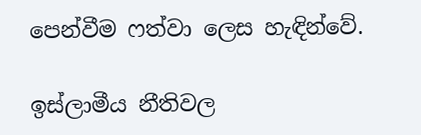පෙන්වීම ෆත්වා ලෙස හැඳින්වේ.

ඉස්ලාමීය නීතිවල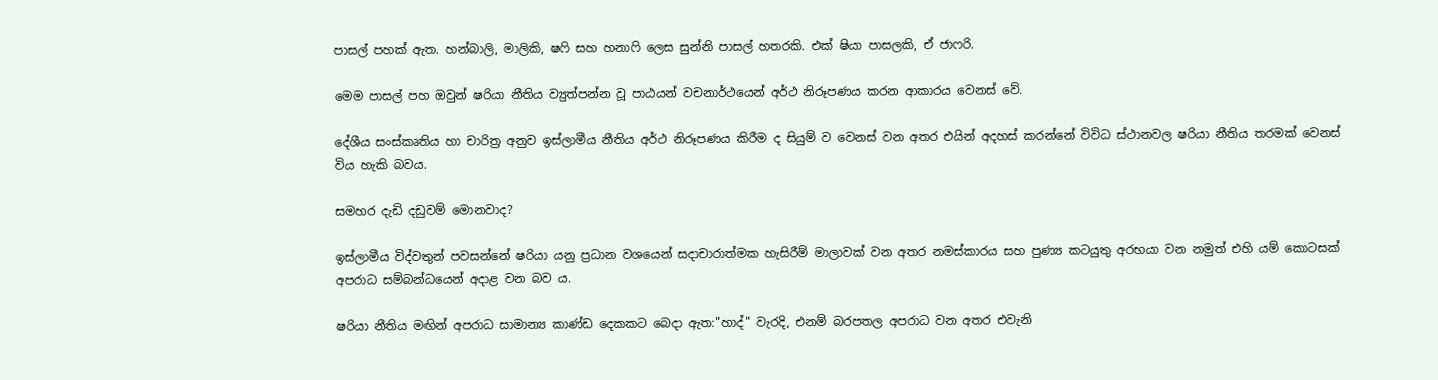පාසල් පහක් ඇත. හන්බාලි, මාලිකි, ෂෆි සහ හනාෆි ලෙස සුන්නි පාසල් හතරකි. එක් ෂියා පාසලකි, ඒ ජාෆරි.

මෙම පාසල් පහ ඔවුන් ෂරියා නීතිය ව්‍යුත්පන්න වූ පාඨයන් වචනාර්ථයෙන් අර්ථ නිරූපණය කරන ආකාරය වෙනස් වේ.

දේශීය සංස්කෘතිය හා චාරිත්‍ර අනුව ඉස්ලාමීය නීතිය අර්ථ නිරූපණය කිරීම ද සියුම් ව වෙනස් වන අතර එයින් අදහස් කරන්නේ විවිධ ස්ථානවල ෂරියා නීතිය තරමක් වෙනස් විය හැකි බවය.

සමහර දැඩි දඩුවම් මොනවාද?

ඉස්ලාමීය විද්වතුන් පවසන්නේ ෂරියා යනු ප්‍රධාන වශයෙන් සදාචාරාත්මක හැසිරීම් මාලාවක් වන අතර නමස්කාරය සහ පුණ්‍ය කටයුතු අරභයා වන නමුත් එහි යම් කොටසක් අපරාධ සම්බන්ධයෙන් අදාළ වන බව ය.

ෂරියා නීතිය මඟින් අපරාධ සාමාන්‍ය කාණ්ඩ දෙකකට බෙදා ඇත:"හාද්" වැරදි, එනම් බරපතල අපරාධ වන අතර එවැනි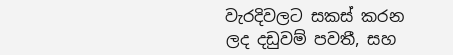වැරදිවලට සකස් කරන ලද දඩුවම් පවතී, සහ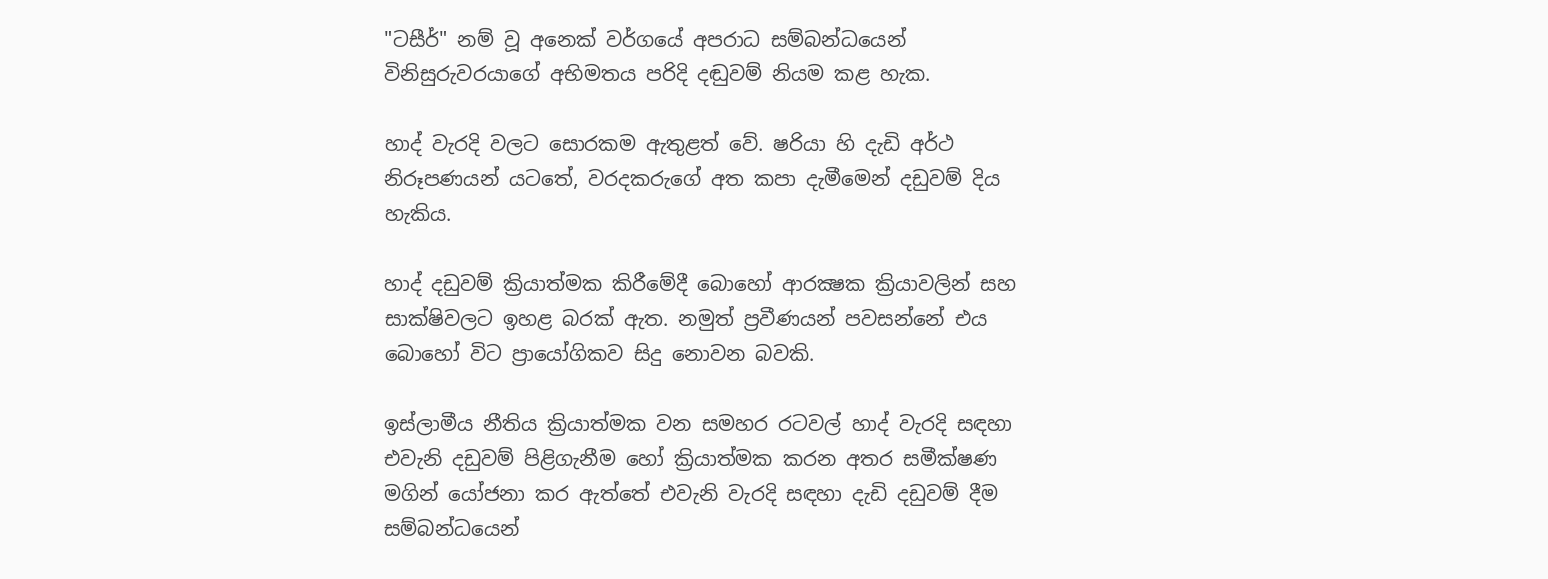"ටසීර්" නම් වූ අනෙක් වර්ගයේ අපරාධ සම්බන්ධයෙන් විනිසුරුවරයාගේ අභිමතය පරිදි දඬුවම් නියම කළ හැක.

හාද් වැරදි වලට සොරකම ඇතුළත් වේ. ෂරියා හි දැඩි අර්ථ නිරූපණයන් යටතේ, වරදකරුගේ අත කපා දැමීමෙන් දඩුවම් දිය හැකිය.

හාද් දඩුවම් ක්‍රියාත්මක කිරීමේදී බොහෝ ආරක්‍ෂක ක්‍රියාවලින් සහ සාක්ෂිවලට ඉහළ බරක් ඇත. නමුත් ප්‍රවීණයන් පවසන්නේ එය බොහෝ විට ප්‍රායෝගිකව සිදු නොවන බවකි.

ඉස්ලාමීය නීතිය ක්‍රියාත්මක වන සමහර රටවල් හාද් වැරදි සඳහා එවැනි දඩුවම් පිළිගැනීම හෝ ක්‍රියාත්මක කරන අතර සමීක්ෂණ මගින් යෝජනා කර ඇත්තේ එවැනි වැරදි සඳහා දැඩි දඩුවම් දීම සම්බන්ධයෙන්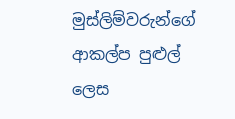මුස්ලිම්වරුන්ගේ ආකල්ප පුළුල් ලෙස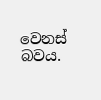වෙනස් බවය.